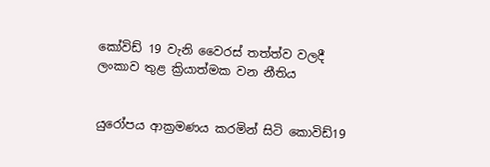කෝවිඩ් 19 වැනි වෛරස් තත්ත්ව වලදී ලංකාව තුළ ක්‍රියාත්මක වන නීතිය


යුරෝපය ආක්‍රමණය කරමින් සිටි කොවිඩ්19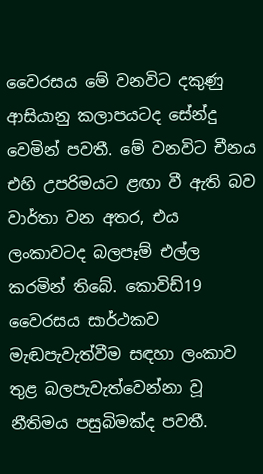වෛරසය මේ වනවිට දකුණු ආසියානු කලාපයටද සේන්දු වෙමින් පවතී. මේ වනවිට චීනය එහි උපරිමයට ළඟා වී ඇති බව වාර්තා වන අතර, එය ලංකාවටද බලපෑම් එල්ල කරමින් තිබේ. කොවිඩ්19 වෛරසය සාර්ථකව මැඬපැවැත්වීම සඳහා ලංකාව තුළ බලපැවැත්වෙන්නා වූ නීතිමය පසුබිමක්ද පවතී.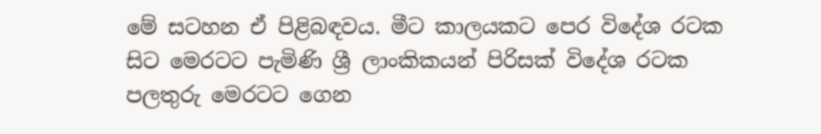මේ සටහන ඒ පිළිබඳවය. මීට කාලයකට පෙර විදේශ රටක සිට මෙරටට පැමිණි ශ්‍රී ලාංකිකයන් පිරිසක් විදේශ රටක පලතුරු මෙරටට ගෙන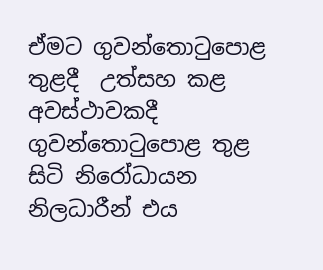ඒමට ගුවන්තොටුපොළ තුළදී  උත්සහ කළ අවස්ථාවකදී ගුවන්තොටුපොළ තුළ සිටි නිරෝධායන නිලධාරීන් එය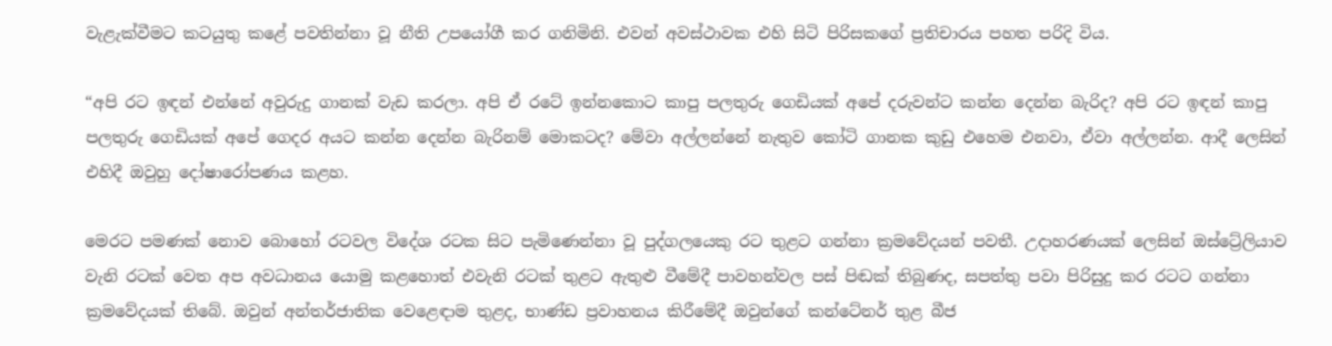වැළැක්වීමට කටයුතු කළේ පවතින්නා වූ නීති උපයෝගී කර ගනිමිනි. එවන් අවස්ථාවක එහි සිටි පිරිසකගේ ප්‍රතිචාරය පහත පරිදි විය.

“අපි රට ඉඳන් එන්නේ අවුරුදු ගානක් වැඩ කරලා. අපි ඒ රටේ ඉන්නකොට කාපු පලතුරු ගෙඩියක් අපේ දරුවන්ට කන්න දෙන්න බැරිද? අපි රට ඉඳන් කාපු පලතුරු ගෙඩියක් අපේ ගෙදර අයට කන්න දෙන්න බැරිනම් මොකටද? මේවා අල්ලන්නේ නැතුව කෝටි ගානක කුඩු එහෙම එනවා, ඒවා අල්ලන්න. ආදී ලෙසින් එහිදී ඔවුහු දෝෂාරෝපණය කළහ.

මෙරට පමණක් නොව බොහෝ රටවල විදේශ රටක සිට පැමිණෙන්නා වූ පුද්ගලයෙකු රට තුළට ගන්නා ක්‍රමවේදයන් පවතී. උදාහරණයක් ලෙසින් ඔස්ට්‍රේලියාව වැනි රටක් වෙත අප අවධානය යොමු කළහොත් එවැනි රටක් තුළට ඇතුළු වීමේදී පාවහන්වල පස් පිඬක් තිබුණද, සපත්තු පවා පිරිසුදු කර රටට ගන්නා ක්‍රමවේදයක් තිබේ. ඔවුන් අන්තර්ජාතික වෙළෙඳාම තුළද, භාණ්ඩ ප්‍රවාහනය කිරීමේදී ඔවුන්ගේ කන්ටේනර් තුළ බීජ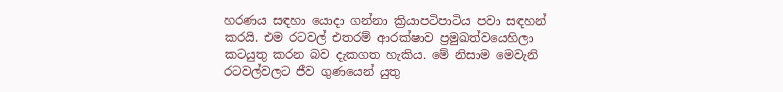හරණය සඳහා යොදා ගන්නා ක්‍රියාපටිපාටිය පවා සඳහන් කරයි. එම රටවල් එතරම් ආරක්ෂාව ප්‍රමුඛත්වයෙහිලා කටයුතු කරන බව දැකගත හැකිය. මේ නිසාම මෙවැනි රටවල්වලට ජීව ගුණයෙන් යුතු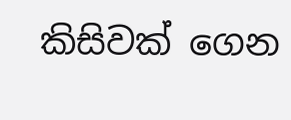කිසිවක් ගෙන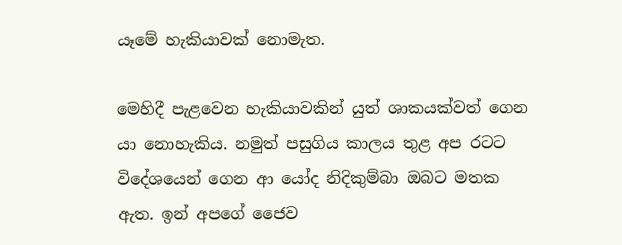යෑමේ හැකියාවක් නොමැත.

මෙහිදී පැළවෙන හැකියාවකින් යුත් ශාකයක්වත් ගෙන යා නොහැකිය. නමුත් පසුගිය කාලය තුළ අප රටට විදේශයෙන් ගෙන ආ යෝද නිදිකුම්බා ඔබට මතක ඇත. ඉන් අපගේ ජෛව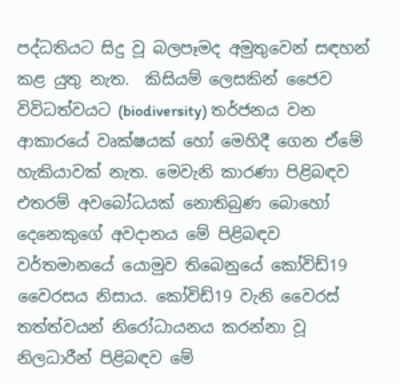පද්ධතියට සිදු වූ බලපෑමද අමුතුවෙන් සඳහන් කළ යුතු නැත.  කිසියම් ලෙසකින් ජෛව විවිධත්වයට (biodiversity) තර්ජනය වන ආකාරයේ වෘක්ෂයක් හෝ මෙහිදී ගෙන ඒමේ හැකියාවක් නැත. මෙවැනි කාරණා පිළිබඳව එතරම් අවබෝධයක් නොතිබුණ බොහෝ දෙනෙකුගේ අවදානය මේ පිළිබඳව වර්තමානයේ යොමුව තිබෙනුයේ කෝවිඩ්19 වෛරසය නිසාය. කෝවිඩ්19 වැනි වෛරස් තත්ත්වයන් නිරෝධායනය කරන්නා වූ නිලධාරීන් පිළිබඳව මේ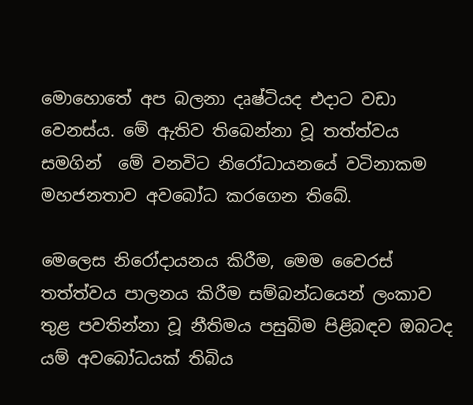මොහොතේ අප බලනා දෘෂ්ටියද එදාට වඩා වෙනස්ය. මේ ඇතිව තිබෙන්නා වූ තත්ත්වය සමගින්  මේ වනවිට නිරෝධායනයේ වටිනාකම මහජනතාව අවබෝධ කරගෙන තිබේ.

මෙලෙස නිරෝදායනය කිරීම, මෙම වෛරස් තත්ත්වය පාලනය කිරීම සම්බන්ධයෙන් ලංකාව තුළ පවතින්නා වූ නීතිමය පසුබිම පිළිබඳව ඔබටද යම් අවබෝධයක් තිබිය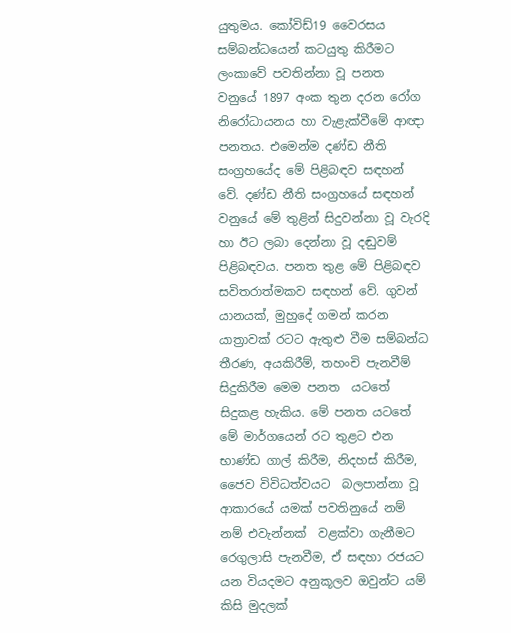යුතුමය. කෝවිඩ්19 වෛරසය සම්බන්ධයෙන් කටයුතු කිරීමට ලංකාවේ පවතින්නා වූ පනත වනුයේ 1897 අංක තුන දරන රෝග නිරෝධායනය හා වැළැක්වීමේ ආඥා පනතය. එමෙන්ම දණ්ඩ නීති සංග්‍රහයේද මේ පිළිබඳව සඳහන් වේ. දණ්ඩ නීති සංග්‍රහයේ සඳහන් වනුයේ මේ තුළින් සිදුවන්නා වූ වැරදි හා ඊට ලබා දෙන්නා වූ දඬුවම් පිළිබඳවය. පනත තුළ මේ පිළිබඳව  සවිතරාත්මකව සඳහන් වේ. ගුවන් යානයක්, මුහුදේ ගමන් කරන යාත්‍රාවක් රටට ඇතුළු වීම සම්බන්ධ තීරණ, අයකිරීම්, තහංචි පැනවීම් සිදුකිරීම මෙම පනත  යටතේ සිදුකළ හැකිය. මේ පනත යටතේ මේ මාර්ගයෙන් රට තුළට එන භාණ්ඩ ගාල් කිරීම, නිදහස් කිරීම, ජෛව විවිධත්වයට  බලපාන්නා වූ ආකාරයේ යමක් පවතිනුයේ නම් නම් එවැන්නක්  වළක්වා ගැනීමට  රෙගුලාසි පැනවීම, ඒ සඳහා රජයට යන වියදමට අනුකූලව ඔවුන්ට යම් කිසි මුදලක්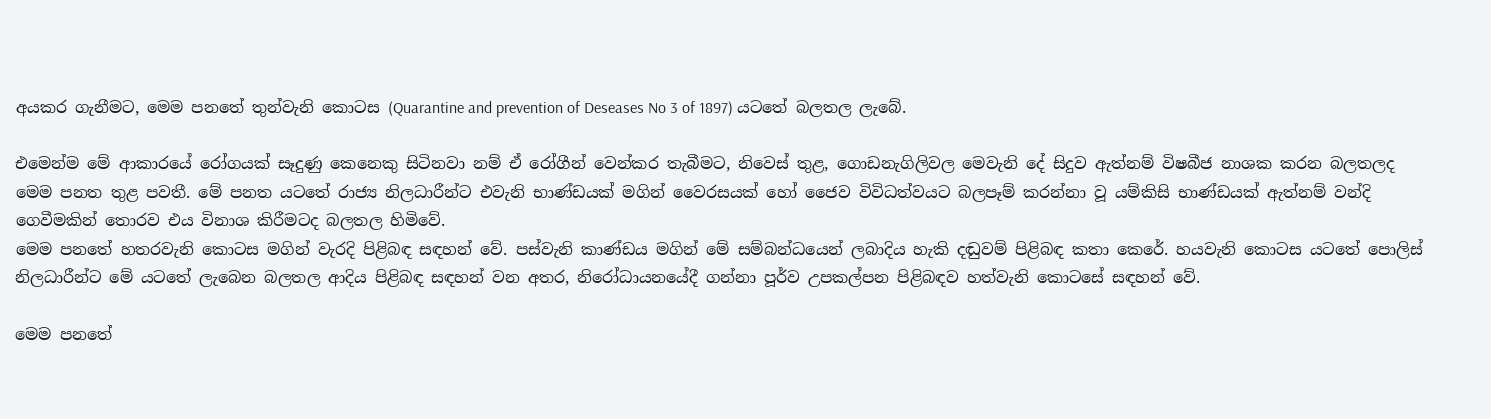අයකර ගැනීමට, මෙම පනතේ තුන්වැනි කොටස (Quarantine and prevention of Deseases No 3 of 1897) යටතේ බලතල ලැබේ.

එමෙන්ම මේ ආකාරයේ රෝගයක් සෑදුණු කෙනෙකු සිටිනවා නම් ඒ රෝගීන් වෙන්කර තැබීමට, නිවෙස් තුළ, ගොඩනැගිලිවල මෙවැනි දේ සිදුව ඇත්නම් විෂබීජ නාශක කරන බලතලද මෙම පනත තුළ පවතී. මේ පනත යටතේ රාජ්‍ය නිලධාරීන්ට එවැනි භාණ්ඩයක් මගින් වෛරසයක් හෝ ජෛව විවිධත්වයට බලපෑම් කරන්නා වූ යම්කිසි භාණ්ඩයක් ඇත්නම් වන්දි ගෙවීමකින් තොරව එය විනාශ කිරීමටද බලතල හිමිවේ.
මෙම පනතේ හතරවැනි කොටස මගින් වැරදි පිළිබඳ සඳහන් වේ. පස්වැනි කාණ්ඩය මගින් මේ සම්බන්ධයෙන් ලබාදිය හැකි දඬුවම් පිළිබඳ කතා කෙරේ. හයවැනි කොටස යටතේ පොලිස් නිලධාරීන්ට මේ යටතේ ලැබෙන බලතල ආදිය පිළිබඳ සඳහන් වන අතර, නිරෝධායනයේදී ගන්නා පූර්ව උපකල්පන පිළිබඳව හත්වැනි කොටසේ සඳහන් වේ.

මෙම පනතේ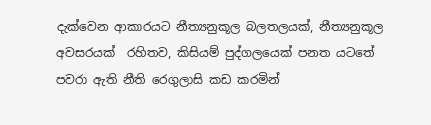දැක්වෙන ආකාරයට නීත්‍යනුකූල බලතලයක්, නීත්‍යනුකූල අවසරයක්  රහිතව, කිසියම් පුද්ගලයෙක් පනත යටතේ පවරා ඇති නීති රෙගුලාසි කඩ කරමින්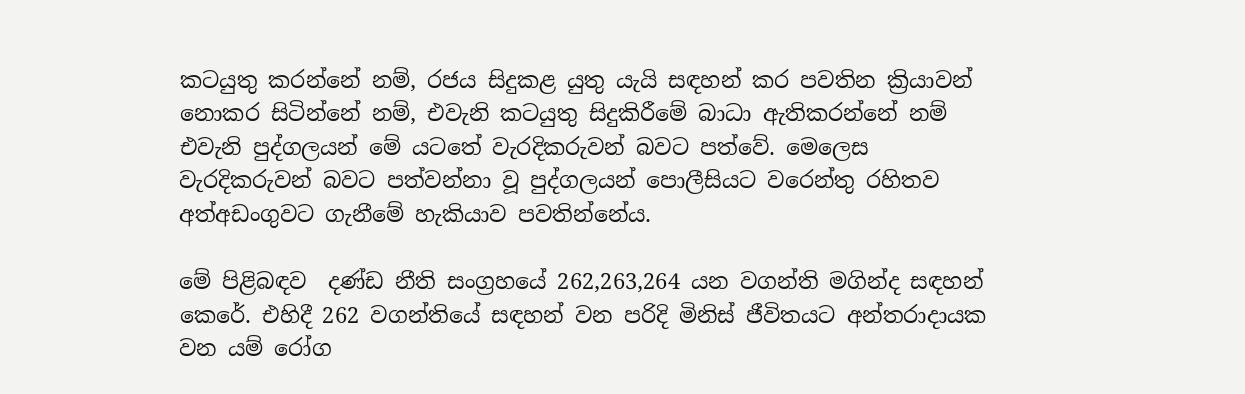කටයුතු කරන්නේ නම්, රජය සිදුකළ යුතු යැයි සඳහන් කර පවතින ක්‍රියාවන්  නොකර සිටින්නේ නම්, එවැනි කටයුතු සිදුකිරීමේ බාධා ඇතිකරන්නේ නම් එවැනි පුද්ගලයන් මේ යටතේ වැරදිකරුවන් බවට පත්වේ. මෙලෙස වැරදිකරුවන් බවට පත්වන්නා වූ පුද්ගලයන් පොලීසියට වරෙන්තු රහිතව අත්අඩංගුවට ගැනීමේ හැකියාව පවතින්නේය.

මේ පිළිබඳව  දණ්ඩ නීති සංග්‍රහයේ 262,263,264 යන වගන්ති මගින්ද සඳහන් කෙරේ. එහිදී 262 වගන්තියේ සඳහන් වන පරිදි මිනිස් ජීවිතයට අන්තරාදායක වන යම් රෝග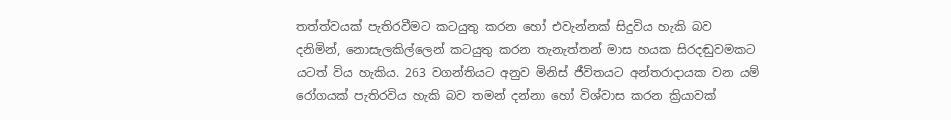තත්ත්වයක් පැතිරවීමට කටයුතු කරන හෝ එවැන්නක් සිදුවිය හැකි බව දනිමින්, නොසැලකිල්ලෙන් කටයුතු කරන තැනැත්තන් මාස හයක සිරදඬුවමකට යටත් විය හැකිය. 263 වගන්තියට අනුව මිනිස් ජීවිතයට අන්තරාදායක වන යම් රෝගයක් පැතිරවිය හැකි බව තමන් දන්නා හෝ විශ්වාස කරන ක්‍රියාවක්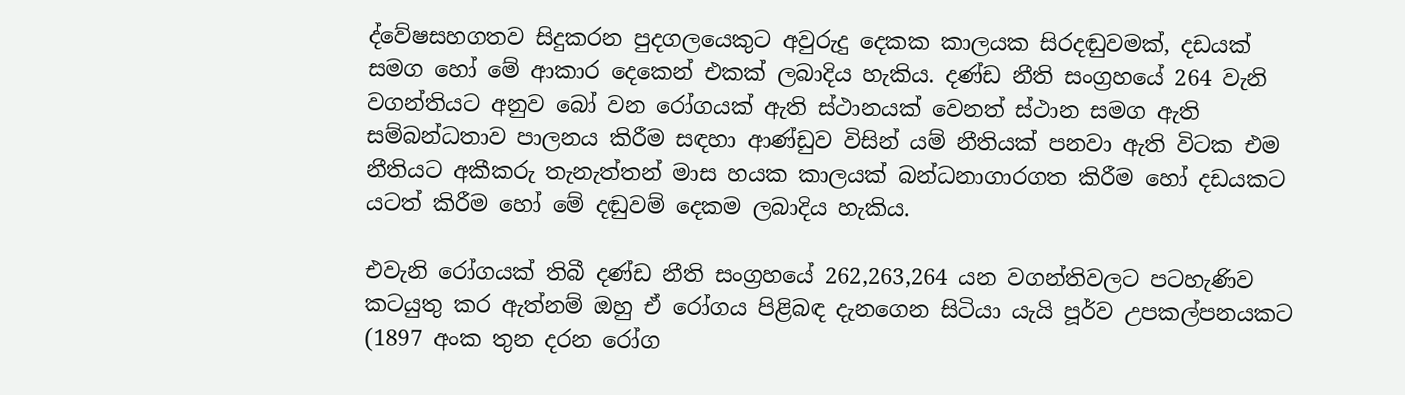ද්වේෂසහගතව සිදුකරන පුදගලයෙකුට අවුරුදු දෙකක කාලයක සිරදඬුවමක්, දඩයක් සමග හෝ මේ ආකාර දෙකෙන් එකක් ලබාදිය හැකිය. දණ්ඩ නීති සංග්‍රහයේ 264 වැනි වගන්තියට අනුව බෝ වන රෝගයක් ඇති ස්ථානයක් වෙනත් ස්ථාන සමග ඇති සම්බන්ධතාව පාලනය කිරීම සඳහා ආණ්ඩුව විසින් යම් නීතියක් පනවා ඇති විටක එම නීතියට අකීකරු තැනැත්තන් මාස හයක කාලයක් බන්ධනාගාරගත කිරීම හෝ දඩයකට යටත් කිරීම හෝ මේ දඬුවම් දෙකම ලබාදිය හැකිය.

එවැනි රෝගයක් තිබී දණ්ඩ නීති සංග්‍රහයේ 262,263,264 යන වගන්තිවලට පටහැණිව කටයුතු කර ඇත්නම් ඔහු ඒ රෝගය පිළිබඳ දැනගෙන සිටියා යැයි පූර්ව උපකල්පනයකට (1897 අංක තුන දරන රෝග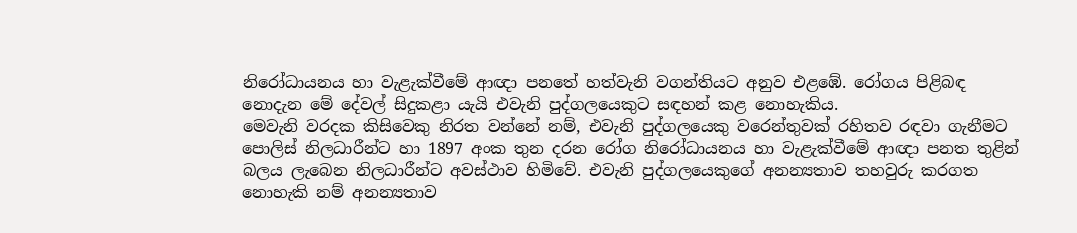නිරෝධායනය හා වැළැක්වීමේ ආඥා පනතේ හත්වැනි වගන්තියට අනුව එළඹේ. රෝගය පිළිබඳ නොදැන මේ දේවල් සිදුකළා යැයි එවැනි පුද්ගලයෙකුට සඳහන් කළ නොහැකිය.
මෙවැනි වරදක කිසිවෙකු නිරත වන්නේ නම්, එවැනි පුද්ගලයෙකු වරෙන්තුවක් රහිතව රඳවා ගැනීමට පොලිස් නිලධාරීන්ට හා 1897 අංක තුන දරන රෝග නිරෝධායනය හා වැළැක්වීමේ ආඥා පනත තුළින් බලය ලැබෙන නිලධාරීන්ට අවස්ථාව හිමිවේ. එවැනි පුද්ගලයෙකුගේ අනන්‍යතාව තහවුරු කරගත නොහැකි නම් අනන්‍යතාව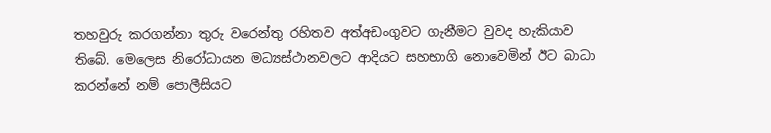තහවුරු කරගන්නා තුරු වරෙන්තු රහිතව අත්අඩංගුවට ගැනීමට වුවද හැකියාව තිබේ. මෙලෙස නිරෝධායන මධ්‍යස්ථානවලට ආදියට සහභාගි නොවෙමින් ඊට බාධා කරන්නේ නම් පොලීසියට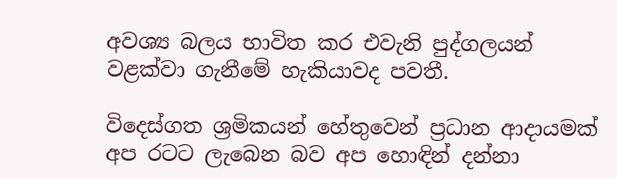අවශ්‍ය බලය භාවිත කර එවැනි පුද්ගලයන් වළක්වා ගැනීමේ හැකියාවද පවතී.

විදෙස්ගත ශ්‍රමිකයන් හේතුවෙන් ප්‍රධාන ආදායමක් අප රටට ලැබෙන බව අප හොඳින් දන්නා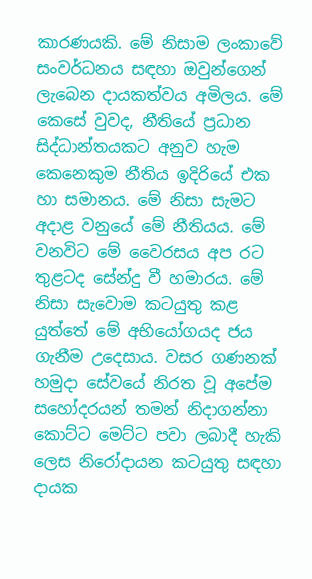කාරණයකි. මේ නිසාම ලංකාවේ සංවර්ධනය සඳහා ඔවුන්ගෙන් ලැබෙන දායකත්වය අමිලය. මේ කෙසේ වුවද, නීතියේ ප්‍රධාන සිද්ධාන්තයකට අනුව හැම කෙනෙකුම නීතිය ඉදිරියේ එක හා සමානය. මේ නිසා සැමට අදාළ වනුයේ මේ නීතියය. මේ වනවිට මේ වෛරසය අප රට තුළටද සේන්දු වී හමාරය. මේ නිසා සැවොම කටයුතු කළ යුත්තේ මේ අභියෝගයද ජය ගැනීම උදෙසාය. වසර ගණනක් හමුදා සේවයේ නිරත වූ අපේම සහෝදරයන් තමන් නිදාගන්නා කොට්ට මෙට්ට පවා ලබාදී හැකි ලෙස නිරෝදායන කටයුතු සඳහා දායක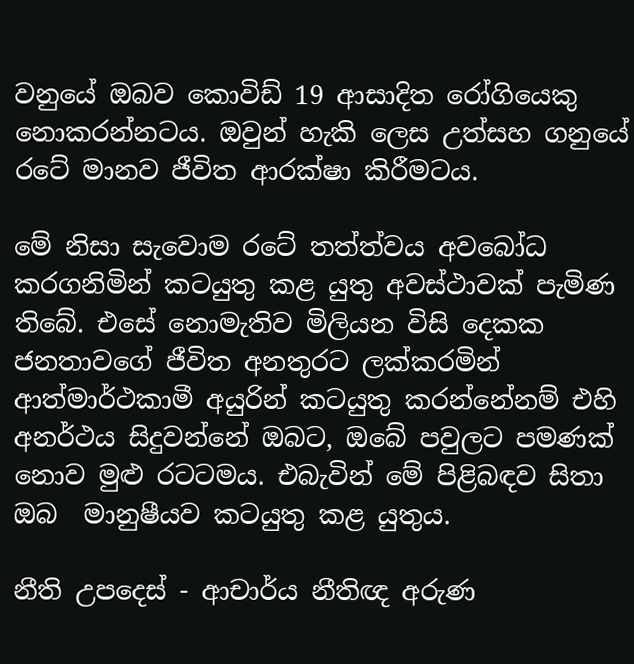වනුයේ ඔබව කොවිඩ් 19 ආසාදිත රෝගියෙකු නොකරන්නටය. ඔවුන් හැකි ලෙස උත්සහ ගනුයේ රටේ මානව ජීවිත ආරක්ෂා කිරීමටය.

මේ නිසා සැවොම රටේ තත්ත්වය අවබෝධ කරගනිමින් කටයුතු කළ යුතු අවස්ථාවක් පැමිණ තිබේ. එසේ නොමැතිව මිලියන විසි දෙකක ජනතාවගේ ජීවිත අනතුරට ලක්කරමින් ආත්මාර්ථකාමී අයුරින් කටයුතු කරන්නේනම් එහි අනර්ථය සිදුවන්නේ ඔබට, ඔබේ පවුලට පමණක් නොව මුළු රටටමය. එබැවින් මේ පිළිබඳව සිතා ඔබ  මානුෂීයව කටයුතු කළ යුතුය.

නීති උපදෙස් - ආචාර්ය නීතිඥ අරුණ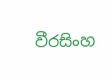වීරසිංහ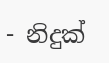- නිදුක්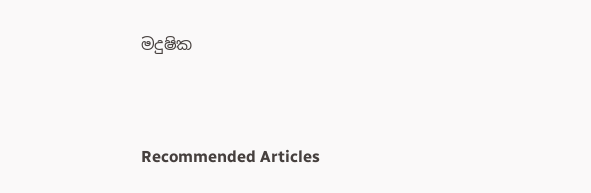මදුෂික



Recommended Articles